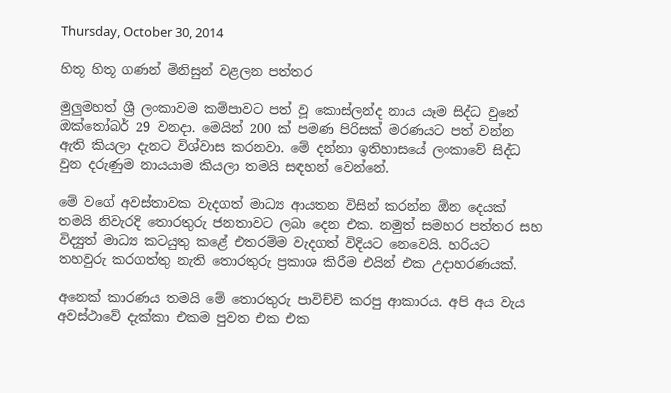Thursday, October 30, 2014

හිතූ හිතූ ගණන් මිනිසුන් වළලන පත්තර

මුලුමහත් ශ්‍රී ලංකාවම කම්පාවට පත් වූ කොස්ලන්ද නාය යෑම සිද්ධ වුනේ ඔක්තෝබර් 29 වනදා. මෙයින් 200 ක් පමණ පිරිසක් මරණයට පත් වන්න ඇති කියලා දැනට විශ්වාස කරනවා. මේ දන්නා ඉතිහාසයේ ලංකාවේ සිද්ධ වුන දරුණුම නායයාම කියලා තමයි සඳහන් වෙන්නේ.

මේ වගේ අවස්තාවක වැදගත් මාධ්‍ය ආයතන විසින් කරන්න ඕන දෙයක් තමයි නිවැරදි තොරතුරු ජනතාවට ලබා දෙන එක. නමුත් සමහර පත්තර සහ විද්‍යුත් මාධ්‍ය කටයුතු කළේ එතරම්ම වැදගත් විදියට නෙවෙයි. හරියට තහවුරු කරගත්තු නැති තොරතුරු ප්‍රකාශ කිරීම එයින් එක උදාහරණයක්.

අනෙක් කාරණය තමයි මේ තොරතුරු පාවිච්චි කරපු ආකාරය. අපි අය වැය අවස්ථාවේ දැක්කා එකම පුවත එක එක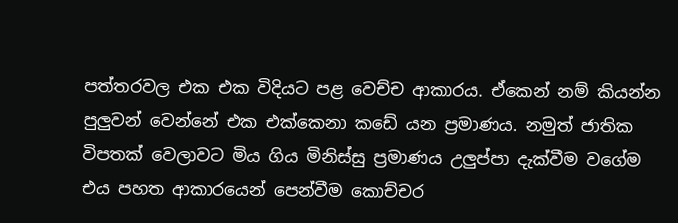පත්තරවල එක එක විදියට පළ වෙච්ච ආකාරය. ඒකෙන් නම් කියන්න පුලුවන් වෙන්නේ එක එක්කෙනා කඩේ යන ප්‍රමාණය. නමුත් ජාතික විපතක් වෙලාවට මිය ගිය මිනිස්සු ප්‍රමාණය උලුප්පා දැක්වීම වගේම එය පහත ආකාරයෙන් පෙන්වීම කොච්චර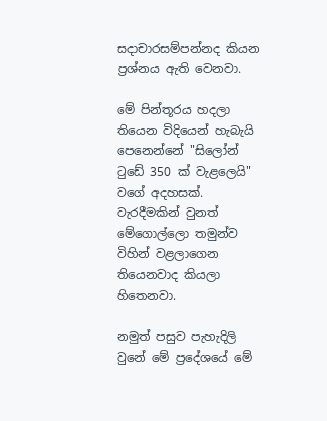සදාචාරසම්පන්නද කියන ප්‍රශ්නය ඇති වෙනවා.

මේ පින්තූරය හදලා තියෙන විදියෙන් හැබැයි පෙනෙන්නේ "සිලෝන් ටුඩේ 350 ක් වැළලෙයි" වගේ අදහසක්. වැරදීමකින් වුනත් මේගොල්ලො තමුන්ව විහින් වළලාගෙන තියෙනවාද කියලා හිතෙනවා.

නමුත් පසුව පැහැදිලි වුනේ මේ ප්‍රදේශයේ මේ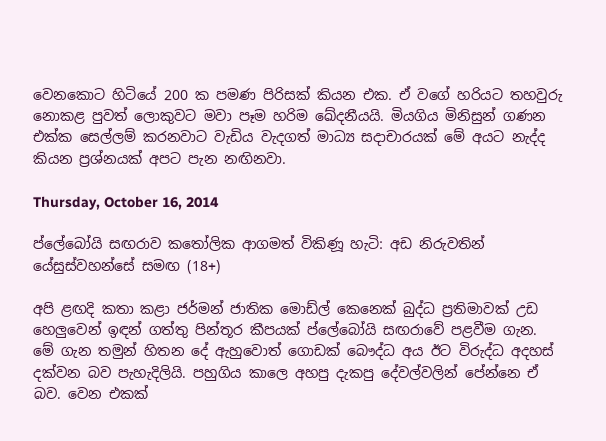වෙනකොට හිටියේ 200 ක පමණ පිරිසක් කියන එක. ඒ වගේ හරියට තහවුරු නොකළ පුවත් ලොකුවට මවා පෑම හරිම ඛේදනීයයි. මියගිය මිනිසුන් ගණන එක්ක සෙල්ලම් කරනවාට වැඩිය වැදගත් මාධ්‍ය සදාචාරයක් මේ අයට නැද්ද කියන ප්‍රශ්නයක් අපට පැන නඟිනවා.

Thursday, October 16, 2014

ප්ලේබෝයි සඟරාව කතෝලික ආගමත් විකිණූ හැටි: අඩ නිරුවතින් යේසුස්වහන්සේ සමඟ (18+)

අපි ළඟදි කතා කළා ජර්මන් ජාතික මොඩ්ල් කෙනෙක් බුද්ධ ප්‍රතිමාවක් උඩ හෙලුවෙන් ඉඳන් ගත්තු පින්තූර කීපයක් ප්ලේබෝයි සඟරාවේ පළවීම ගැන. මේ ගැන තමුන් හිතන දේ ඇහුවොත් ගොඩක් බෞද්ධ අය ඊට විරුද්ධ අදහස් දක්වන බව පැහැදිලියි. පහුගිය කාලෙ අහපු දැකපු දේවල්වලින් පේන්නෙ ඒ බව. වෙන එකක්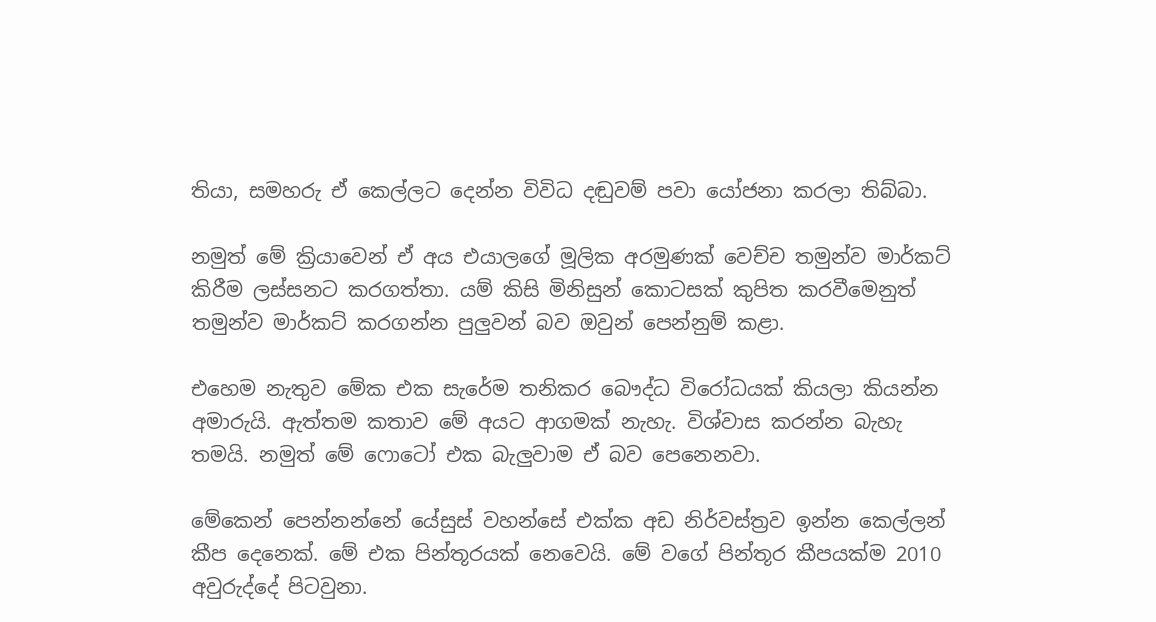තියා, සමහරු ඒ කෙල්ලට දෙන්න විවිධ දඬුවම් පවා යෝජනා කරලා තිබ්බා.

නමුත් මේ ක්‍රියාවෙන් ඒ අය එයාලගේ මූලික අරමුණක් වෙච්ච තමුන්ව මාර්කට් කිරීම ලස්සනට කරගත්තා. යම් කිසි මිනිසුන් කොටසක් කුපිත කරවීමෙනුත් තමුන්ව මාර්කට් කරගන්න පුලුවන් බව ඔවුන් පෙන්නුම් කළා.

එහෙම නැතුව මේක එක සැරේම තනිකර බෞද්ධ විරෝධයක් කියලා කියන්න අමාරුයි. ඇත්තම කතාව මේ අයට ආගමක් නැහැ. විශ්වාස කරන්න බැහැ තමයි. නමුත් මේ ෆොටෝ එක බැලුවාම ඒ බව පෙනෙනවා.

මේකෙන් පෙන්නන්නේ යේසුස් වහන්සේ එක්ක අඩ නිර්වස්ත්‍රව ඉන්න කෙල්ලන් කීප දෙනෙක්. මේ එක පින්තූරයක් නෙවෙයි. මේ වගේ පින්තූර කීපයක්ම 2010 අවුරුද්දේ පිටවුනා.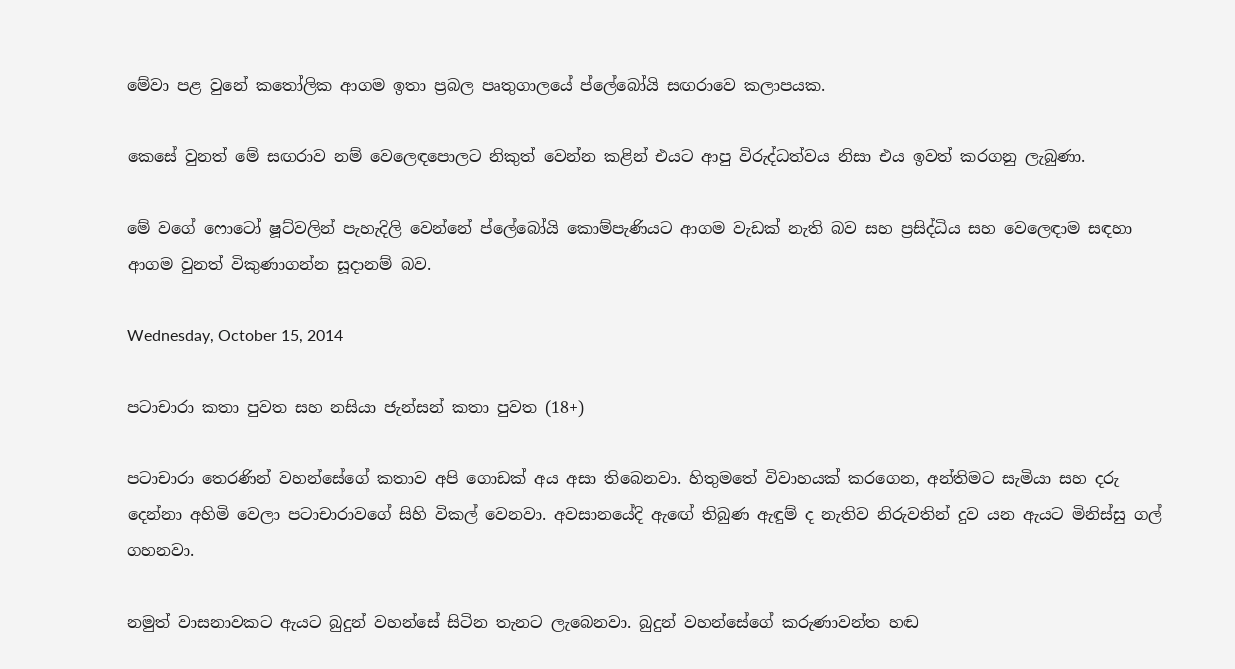මේවා පළ වුනේ කතෝලික ආගම ඉතා ප්‍රබල පෘතුගාලයේ ප්ලේබෝයි සඟරාවෙ කලාපයක.

කෙසේ වුනත් මේ සඟරාව නම් වෙලෙඳපොලට නිකුත් වෙන්න කළින් එයට ආපු විරුද්ධත්වය නිසා එය ඉවත් කරගනු ලැබුණා.

මේ වගේ ෆොටෝ ෂූට්වලින් පැහැදිලි වෙන්නේ ප්ලේබෝයි කොම්පැණියට ආගම වැඩක් නැති බව සහ ප්‍රසිද්ධිය සහ වෙලෙඳාම සඳහා ආගම වුනත් විකුණාගන්න සූදානම් බව.

Wednesday, October 15, 2014

පටාචාරා කතා පුවත සහ නසියා ජැන්සන් කතා පුවත (18+)

පටාචාරා තෙරණින් වහන්සේගේ කතාව අපි ගොඩක් අය අසා තිබෙනවා. හිතුමතේ විවාහයක් කරගෙන, අන්තිමට සැමියා සහ දරු දෙන්නා අහිමි වෙලා පටාචාරාවගේ සිහි විකල් වෙනවා. අවසානයේදි ඇඟේ තිබුණ ඇඳුම් ද නැතිව නිරුවතින් දුව යන ඇයට මිනිස්සු ගල් ගහනවා.

නමුත් වාසනාවකට ඇයට බුදුන් වහන්සේ සිටින තැනට ලැබෙනවා. බුදුන් වහන්සේගේ කරුණාවන්ත හඬ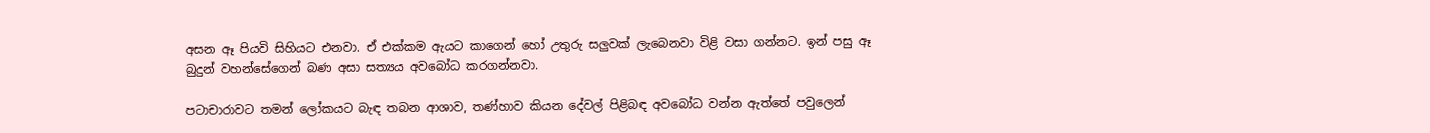අසන ඈ පියවි සිහියට එනවා. ඒ එක්කම ඇයට කාගෙන් හෝ උතුරු සලුවක් ලැබෙනවා විළි වසා ගන්නට. ඉන් පසු ඈ බුදුන් වහන්සේගෙන් බණ අසා සත්‍යය අවබෝධ කරගන්නවා.

පටාචාරාවට තමන් ලෝකයට බැඳ තබන ආශාව, තණ්හාව කියන දේවල් පිළිබඳ අවබෝධ වන්න ඇත්තේ පවුලෙන්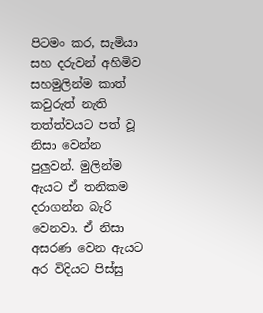පිටමං කර, සැමියා සහ දරුවන් අහිමිව සහමුලින්ම කාත් කවුරුත් නැති තත්ත්වයට පත් වූ නිසා වෙන්න පුලුවන්. මුලින්ම ඇයට ඒ තනිකම දරාගන්න බැරි වෙනවා. ඒ නිසා අසරණ වෙන ඇයට අර විදියට පිස්සු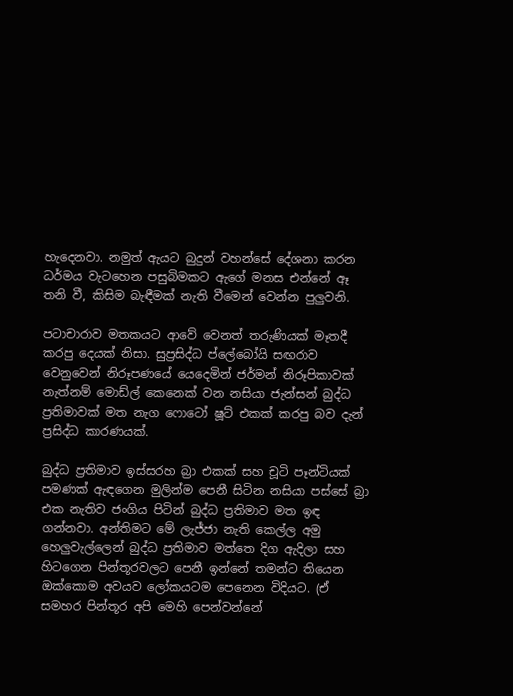හැදෙනවා. නමුත් ඇයට බුදුන් වහන්සේ දේශනා කරන ධර්මය වැටහෙන පසුබිමකට ඇගේ මනස එන්නේ ඈ තනි වී, කිසිම බැඳීමක් නැති වීමෙන් වෙන්න පුලුවනි.

පටාචාරාව මතකයට ආවේ වෙනත් තරුණියක් මෑතදී කරපු දෙයක් නිසා. සුප්‍රසිද්ධ ප්ලේබෝයි සඟරාව වෙනුවෙන් නිරූපණයේ යෙදෙමින් ජර්මන් නිරූපිකාවක් නැත්නම් මොඩ්ල් කෙනෙක් වන නසියා ජැන්සන් බුද්ධ ප්‍රතිමාවක් මත නැග ෆොටෝ ෂූට් එකක් කරපු බව දැන් ප්‍රසිද්ධ කාරණයක්.

බුද්ධ ප්‍රතිමාව ඉස්සරහ බ්‍රා එකක් සහ චූටි පෑන්ටියක් පමණක් ඇඳගෙන මුලින්ම පෙනී සිටින නසියා පස්සේ බ්‍රා එක නැතිව ජංගිය පිටින් බුද්ධ ප්‍රතිමාව මත ඉඳ ගන්නවා. අන්තිමට මේ ලැජ්ජා නැති කෙල්ල අමු හෙලුවැල්ලෙන් බුද්ධ ප්‍රතිමාව මත්තෙ දිග ඇදිලා සහ හිටගෙන පින්තූරවලට පෙනී ඉන්නේ තමන්ට තියෙන ඔක්කොම අවයව ලෝකයටම පෙනෙන විදියට. (ඒ සමහර පින්තූර අපි මෙහි පෙන්වන්නේ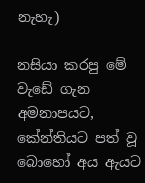නැහැ)

නසියා කරපු මේ වැඩේ ගැන අමනාපයට, කේන්තියට පත් වූ බොහෝ අය ඇයට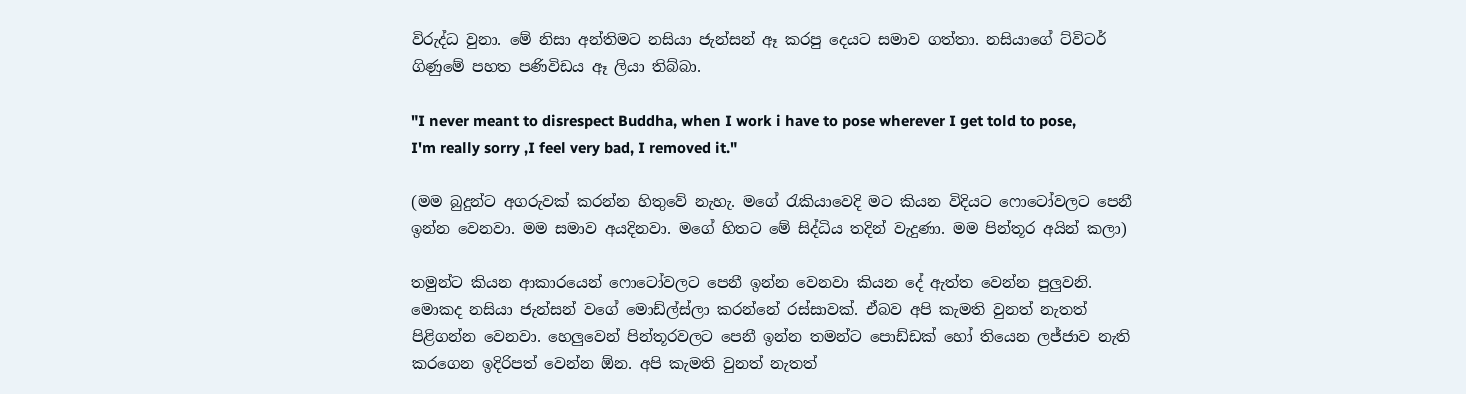විරුද්ධ වුනා. මේ නිසා අන්තිමට නසියා ජැන්සන් ඈ කරපු දෙයට සමාව ගත්තා. නසියාගේ ට්විටර් ගිණුමේ පහත පණිවිඩය ඈ ලියා තිබ්බා.

"I never meant to disrespect Buddha, when I work i have to pose wherever I get told to pose, I'm really sorry ,I feel very bad, I removed it."

(මම බුදුන්ට අගරුවක් කරන්න හිතුවේ නැහැ. මගේ රැකියාවෙදි මට කියන විදියට ෆොටෝවලට පෙනී ඉන්න වෙනවා. මම සමාව අයදිනවා. මගේ හිතට මේ සිද්ධිය තදින් වැදුණා. මම පින්තූර අයින් කලා)

තමුන්ට කියන ආකාරයෙන් ෆොටෝවලට පෙනී ඉන්න වෙනවා කියන දේ ඇත්ත වෙන්න පුලුවනි. මොකද නසියා ජැන්සන් වගේ මොඩ්ල්ස්ලා කරන්නේ රස්සාවක්. ඒබව අපි කැමති වුනත් නැතත් පිළිගන්න වෙනවා. හෙලුවෙන් පින්තූරවලට පෙනී ඉන්න තමන්ට පොඩ්ඩක් හෝ තියෙන ලජ්ජාව නැති කරගෙන ඉදිරිපත් වෙන්න ඕන. අපි කැමති වුනත් නැතත්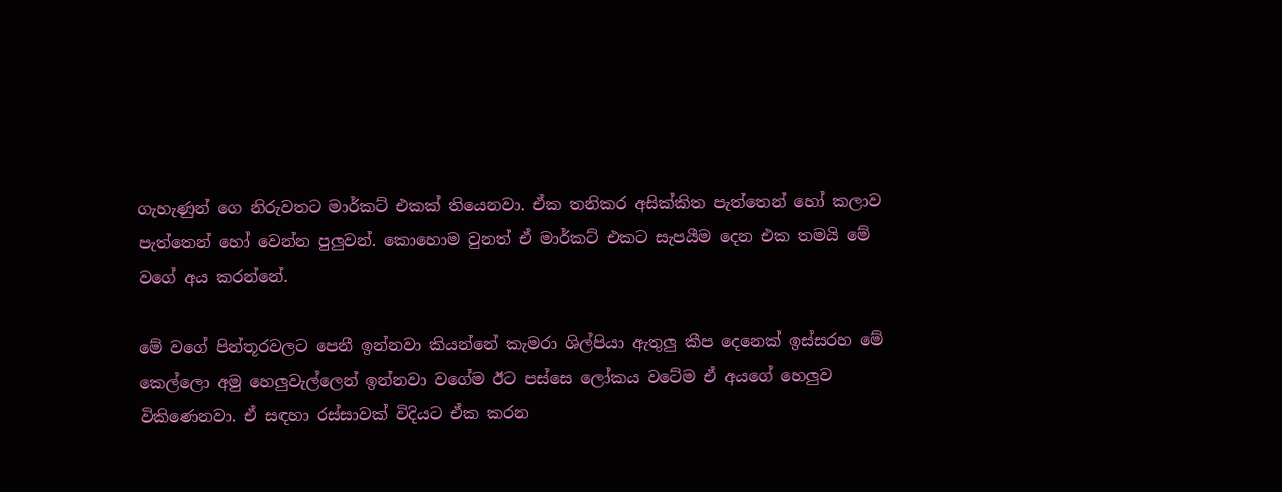ගැහැණුන් ගෙ නිරුවතට මාර්කට් එකක් තියෙනවා. ඒක තනිකර අසික්කිත පැත්තෙන් හෝ කලාව පැත්තෙන් හෝ වෙන්න පුලුවන්. කොහොම වුනත් ඒ මාර්කට් එකට සැපයීම දෙන එක තමයි මේ වගේ අය කරන්නේ.

මේ වගේ පින්තූරවලට පෙනී ඉන්නවා කියන්නේ කැමරා ශිල්පියා ඇතුලු කීප දෙනෙක් ඉස්සරහ මේ කෙල්ලො අමු හෙලුවැල්ලෙන් ඉන්නවා වගේම ඊට පස්සෙ ලෝකය වටේම ඒ අයගේ හෙලුව විකිණෙනවා. ඒ සඳහා රස්සාවක් විදියට ඒක කරන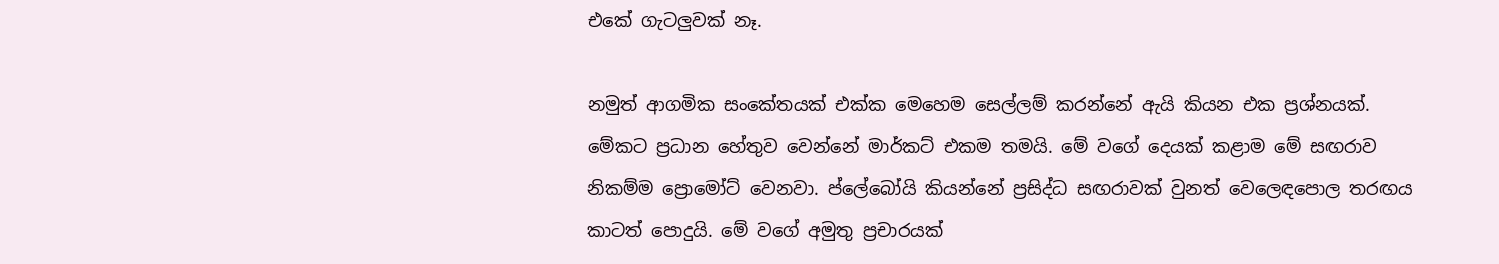එකේ ගැටලුවක් නෑ.

නමුත් ආගමික සංකේතයක් එක්ක මෙහෙම සෙල්ලම් කරන්නේ ඇයි කියන එක ප්‍රශ්නයක්. මේකට ප්‍රධාන හේතුව වෙන්නේ මාර්කට් එකම තමයි. මේ වගේ දෙයක් කළාම මේ සඟරාව නිකම්ම ප්‍රොමෝට් වෙනවා. ප්ලේබෝයි කියන්නේ ප්‍රසිද්ධ සඟරාවක් වුනත් වෙලෙඳපොල තරඟය කාටත් පොදුයි. මේ වගේ අමුතු ප්‍රචාරයක්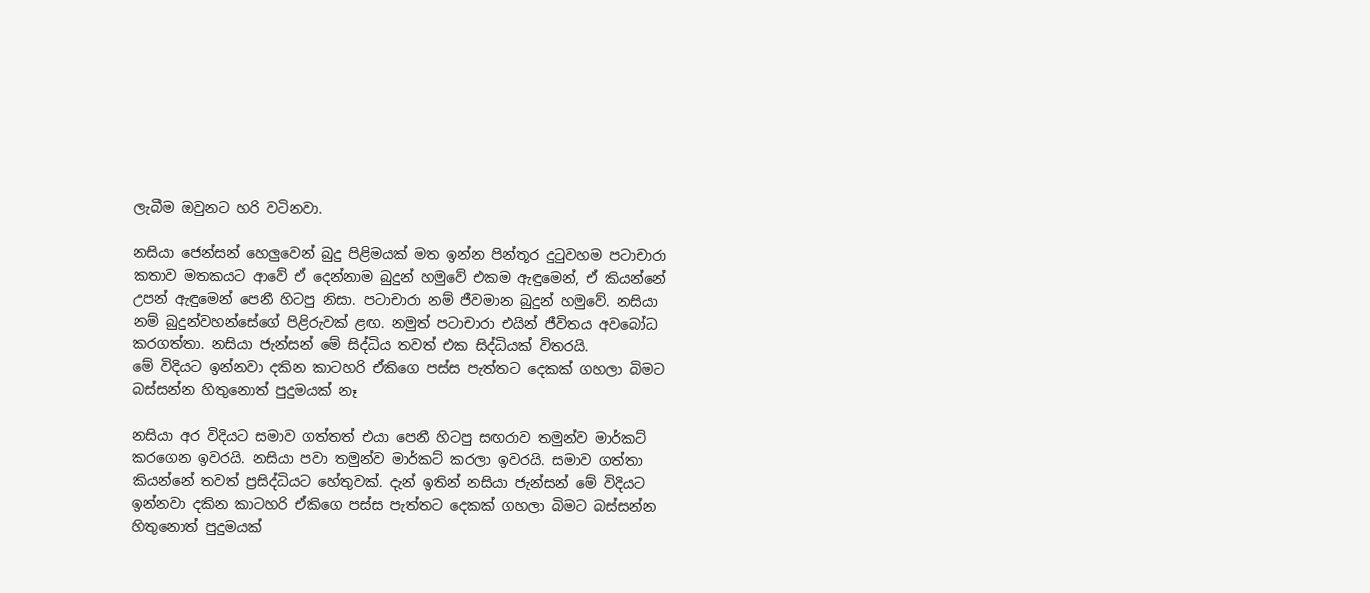ලැබීම ඔවුනට හරි වටිනවා.

නසියා ජෙන්සන් හෙලුවෙන් බුදු පිළිමයක් මත ඉන්න පින්තූර දුටුවහම පටාචාරා කතාව මතකයට ආවේ ඒ දෙන්නාම බුදුන් හමුවේ එකම ඇඳුමෙන්, ඒ කියන්නේ උපන් ඇඳුමෙන් පෙනී හිටපු නිසා. පටාචාරා නම් ජීවමාන බුදුන් හමුවේ. නසියා නම් බුදුන්වහන්සේගේ පිළිරුවක් ළඟ. නමුත් පටාචාරා එයින් ජීවිතය අවබෝධ කරගත්තා. නසියා ජැන්සන් මේ සිද්ධිය තවත් එක සිද්ධියක් විතරයි.
මේ විදියට ඉන්නවා දකින කාටහරි ඒකිගෙ පස්ස පැත්තට දෙකක් ගහලා බිමට බස්සන්න හිතුනොත් පුදුමයක් නෑ

නසියා අර විදියට සමාව ගත්තත් එයා පෙනී හිටපු සඟරාව තමුන්ව මාර්කට් කරගෙන ඉවරයි. නසියා පවා තමුන්ව මාර්කට් කරලා ඉවරයි. සමාව ගත්තා කියන්නේ තවත් ප්‍රසිද්ධියට හේතුවක්. දැන් ඉතින් නසියා ජැන්සන් මේ විදියට ඉන්නවා දකින කාටහරි ඒකිගෙ පස්ස පැත්තට දෙකක් ගහලා බිමට බස්සන්න හිතුනොත් පුදුමයක්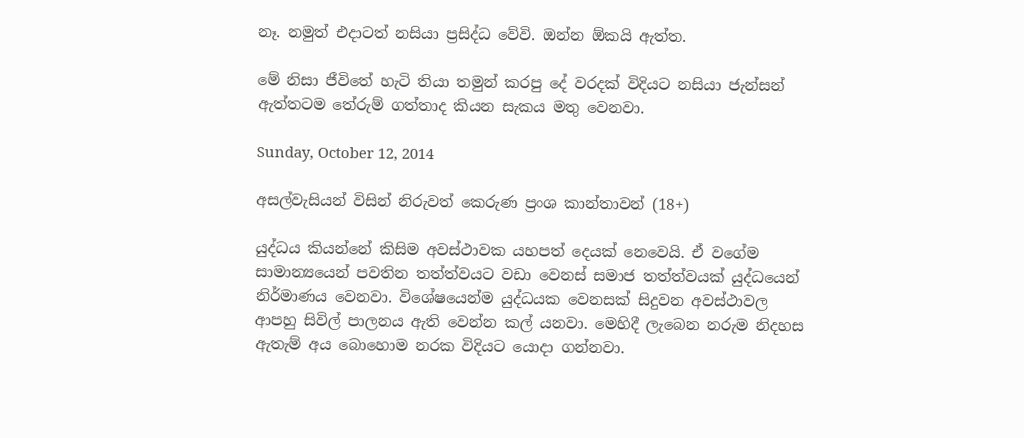නෑ. නමුත් එදාටත් නසියා ප්‍රසිද්ධ වේවි. ඔන්න ඕකයි ඇත්ත.

මේ නිසා ජීවිතේ හැටි තියා තමුන් කරපු දේ වරදක් විදියට නසියා ජැන්සන් ඇත්තටම තේරුම් ගත්තාද කියන සැකය මතු වෙනවා.

Sunday, October 12, 2014

අසල්වැසියන් විසින් නිරුවත් කෙරුණ ප්‍රංශ කාන්තාවන් (18+)

යුද්ධය කියන්නේ කිසිම අවස්ථාවක යහපත් දෙයක් නෙවෙයි. ඒ වගේම සාමාන්‍යයෙන් පවතින තත්ත්වයට වඩා වෙනස් සමාජ තත්ත්වයක් යුද්ධයෙන් නිර්මාණය වෙනවා. විශේෂයෙන්ම යුද්ධයක වෙනසක් සිදුවන අවස්ථාවල ආපහු සිවිල් පාලනය ඇති වෙන්න කල් යනවා. මෙහිදී ලැබෙන නරුම නිදහස ඇතැම් අය බොහොම නරක විදියට යොදා ගන්නවා.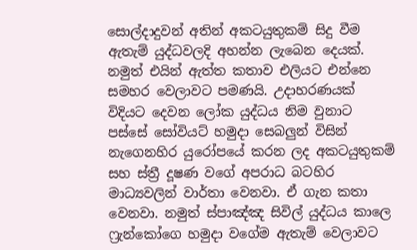සොල්දාදුවන් අතින් අකටයුතුකම් සිදු වීම ඇතැම් යුද්ධවලදි අහන්න ලැබෙන දෙයක්. නමුත් එයින් ඇත්ත කතාව එලියට එන්නෙ සමහර වෙලාවට පමණයි. උදාහරණයක් විදියට දෙවන ලෝක යුද්ධය නිම වුනාට පස්සේ සෝවියට් හමුදා සෙබලුන් විසින් නැගෙනහිර යුරෝපයේ කරන ලද අකටයුතුකම් සහ ස්ත්‍රී දූෂණ වගේ අපරාධ බටහිර මාධ්‍යවලින් වාර්තා වෙනවා. ඒ ගැන කතා වෙනවා. නමුත් ස්පාඤ්ඤ සිවිල් යුද්ධය කාලෙ ෆ්‍රැන්කෝගෙ හමුදා වගේම ඇතැම් වෙලාවට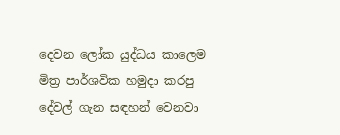දෙවන ලෝක යුද්ධය කාලෙම මිත්‍ර පාර්ශවික හමුදා කරපු දේවල් ගැන සඳහන් වෙනවා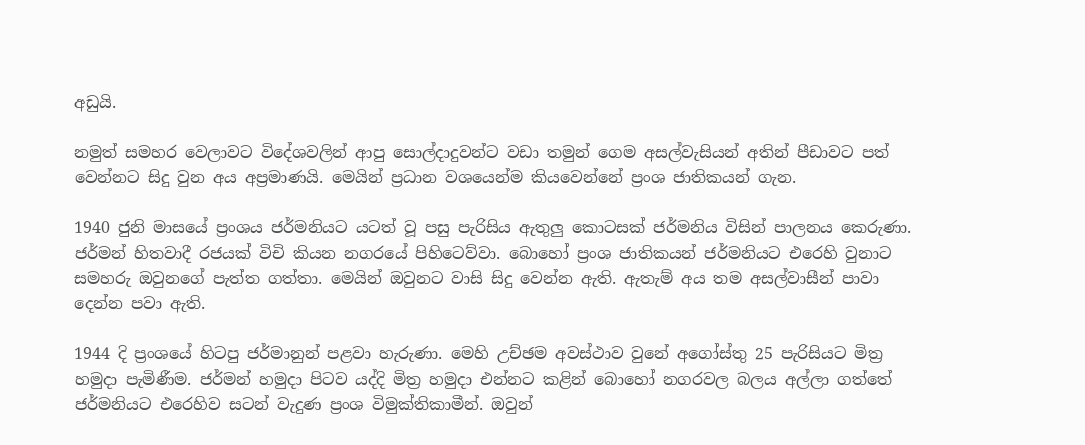අඩුයි.

නමුත් සමහර වෙලාවට විදේශවලින් ආපු සොල්දාදුවන්ට වඩා තමුන් ගෙම අසල්වැසියන් අතින් පීඩාවට පත් වෙන්නට සිදු වුන අය අප්‍රමාණයි. මෙයින් ප්‍රධාන වශයෙන්ම කියවෙන්නේ ප්‍රංශ ජාතිකයන් ගැන.

1940 ජුනි මාසයේ ප්‍රංශය ජර්මනියට යටත් වූ පසු පැරිසිය ඇතුලු කොටසක් ජර්මනිය විසින් පාලනය කෙරුණා. ජර්මන් හිතවාදී රජයක් විචි කියන නගරයේ පිහිටෙව්වා. බොහෝ ප්‍රංශ ජාතිකයන් ජර්මනියට එරෙහි වුනාට සමහරු ඔවුනගේ පැත්ත ගත්තා. මෙයින් ඔවුනට වාසි සිදු වෙන්න ඇති. ඇතැම් අය තම අසල්වාසීන් පාවා දෙන්න පවා ඇති.

1944 දි ප්‍රංශයේ හිටපු ජර්මානුන් පළවා හැරුණා. මෙහි උච්ඡම අවස්ථාව වුනේ අගෝස්තු 25 පැරිසියට මිත්‍ර හමුදා පැමිණීම. ජර්මන් හමුදා පිටව යද්දි මිත්‍ර හමුදා එන්නට කළින් බොහෝ නගරවල බලය අල්ලා ගත්තේ ජර්මනියට එරෙහිව සටන් වැදුණ ප්‍රංශ විමුක්තිකාමීන්. ඔවුන්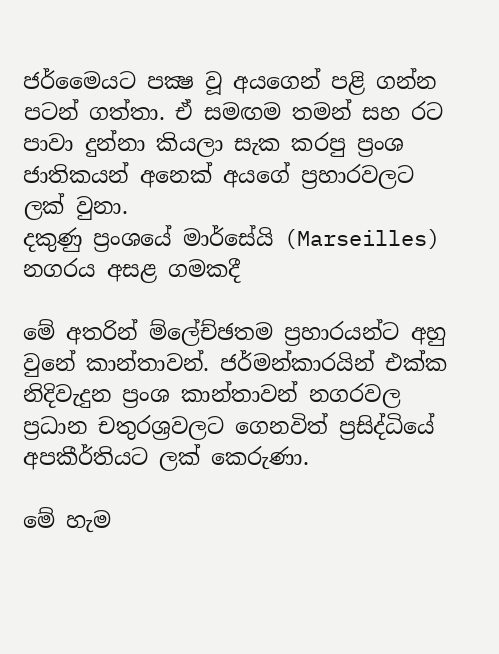ජර්මෛයට පක්‍ෂ වූ අයගෙන් පළි ගන්න පටන් ගත්තා. ඒ සමඟම තමන් සහ රට පාවා දුන්නා කියලා සැක කරපු ප්‍රංශ ජාතිකයන් අනෙක් අයගේ ප්‍රහාරවලට ලක් වුනා.
දකුණු ප්‍රංශයේ මාර්සේයි (Marseilles) නගරය අසළ ගමකදී

මේ අතරින් ම්ලේච්ඡතම ප්‍රහාරයන්ට අහු වුනේ කාන්තාවන්. ජර්මන්කාරයින් එක්ක නිදිවැදුන ප්‍රංශ කාන්තාවන් නගරවල ප්‍රධාන චතුරශ්‍රවලට ගෙනවිත් ප්‍රසිද්ධියේ අපකීර්තියට ලක් කෙරුණා.

මේ හැම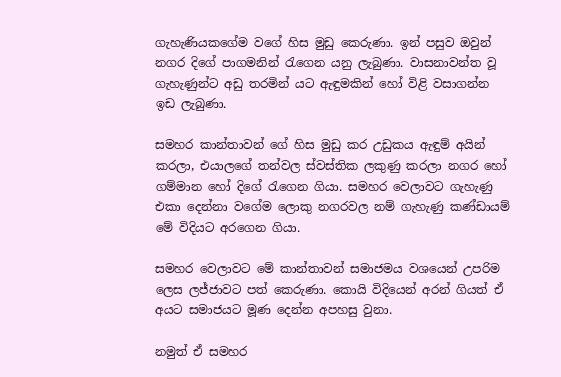ගැහැණියකගේම වගේ හිස මුඩු කෙරුණා. ඉන් පසුව ඔවුන් නගර දිගේ පාගමනින් රැගෙන යනු ලැබුණා. වාසනාවන්ත වූ ගැහැණුන්ට අඩු තරමින් යට ඇඳුමකින් හෝ විළි වසාගන්න ඉඩ ලැබුණා.

සමහර කාන්තාවන් ගේ හිස මුඩු කර උඩුකය ඇඳුම් අයින් කරලා, එයාලගේ තන්වල ස්වස්තික ලකුණු කරලා නගර හෝ ගම්මාන හෝ දිගේ රැගෙන ගියා. සමහර වෙලාවට ගැහැණු එකා දෙන්නා වගේම ලොකු නගරවල නම් ගැහැණු කණ්ඩායම් මේ විදියට අරගෙන ගියා.

සමහර වෙලාවට මේ කාන්තාවන් සමාජමය වශයෙන් උපරිම ලෙස ලජ්ජාවට පත් කෙරුණා. කොයි විදියෙන් අරන් ගියත් ඒ අයට සමාජයට මූණ දෙන්න අපහසු වුනා.

නමුත් ඒ සමහර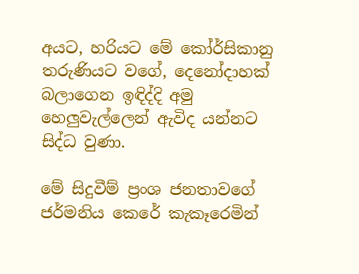අයට, හරියට මේ කෝර්සිකානු තරුණියට වගේ, දෙනෝදාහක් බලාගෙන ඉඳිද්දි අමු හෙලුවැල්ලෙන් ඇවිද යන්නට සිද්ධ වුණා.

මේ සිදුවීම් ප්‍රංශ ජනතාවගේ ජර්මනිය කෙරේ කැකෑරෙමින්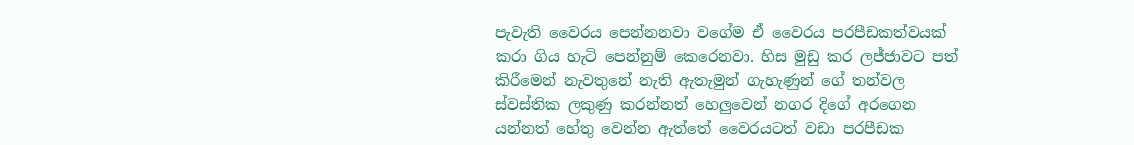පැවැති වෛරය පෙන්නනවා වගේම ඒ වෛරය පරපීඩකත්වයක් කරා ගිය හැටි පෙන්නුම් කෙරෙනවා. හිස මුඩු කර ලජ්ජාවට පත් කිරීමෙන් නැවතුනේ නැති ඇතැමුන් ගැහැණුන් ගේ තන්වල ස්වස්තික ලකුණු කරන්නත් හෙලුවෙන් නගර දිගේ අරගෙන යන්නත් හේතු වෙන්න ඇත්තේ වෛරයටත් වඩා පරපීඩක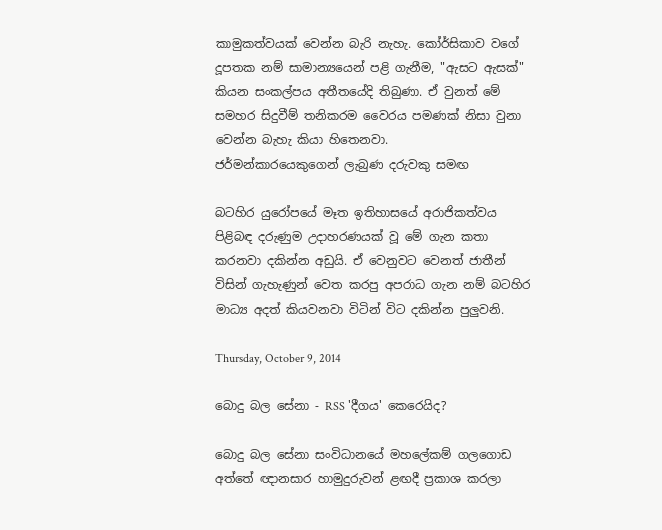කාමුකත්වයක් වෙන්න බැරි නැහැ. කෝර්සිකාව වගේ දූපතක නම් සාමාන්‍යයෙන් පළි ගැනීම, "ඇසට ඇසක්" කියන සංකල්පය අතීතයේදි තිබුණා. ඒ වුනත් මේ සමහර සිදුවීම් තනිකරම වෛරය පමණක් නිසා වුනා වෙන්න බැහැ කියා හිතෙනවා.
ජර්මන්කාරයෙකුගෙන් ලැබුණ දරුවකු සමඟ

බටහිර යුරෝපයේ මෑත ඉතිහාසයේ අරාජිකත්වය පිළිබඳ දරුණුම උදාහරණයක් වූ මේ ගැන කතා කරනවා දකින්න අඩුයි. ඒ වෙනුවට වෙනත් ජාතීන් විසින් ගැහැණුන් වෙත කරපු අපරාධ ගැන නම් බටහිර මාධ්‍ය අදත් කියවනවා විටින් විට දකින්න පුලුවනි.

Thursday, October 9, 2014

බොදු බල සේනා - RSS 'දීගය' කෙරෙයිද?

බොදු බල සේනා සංවිධානයේ මහලේකම් ගලගොඩ අත්තේ ඥානසාර හාමුදුරුවන් ළඟදී ප්‍රකාශ කරලා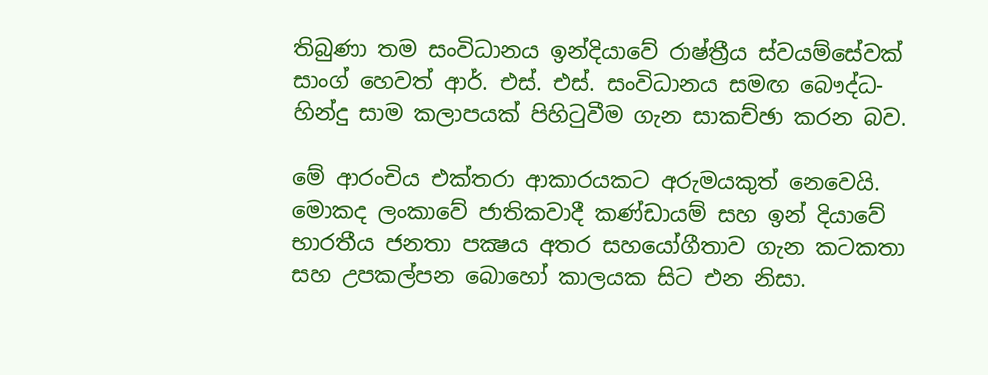තිබුණා තම සංවිධානය ඉන්දියාවේ රාෂ්ත්‍රීය ස්වයම්සේවක් සාංග් හෙවත් ආර්. එස්. එස්. සංවිධානය සමඟ බෞද්ධ-හින්දු සාම කලාපයක් පිහිටුවීම ගැන සාකච්ඡා කරන බව.

මේ ආරංචිය එක්තරා ආකාරයකට අරුමයකුත් නෙවෙයි. මොකද ලංකාවේ ජාතිකවාදී කණ්ඩායම් සහ ඉන් දියාවේ භාරතීය ජනතා පක්‍ෂය අතර සහයෝගීතාව ගැන කටකතා සහ උපකල්පන බොහෝ කාලයක සිට එන නිසා.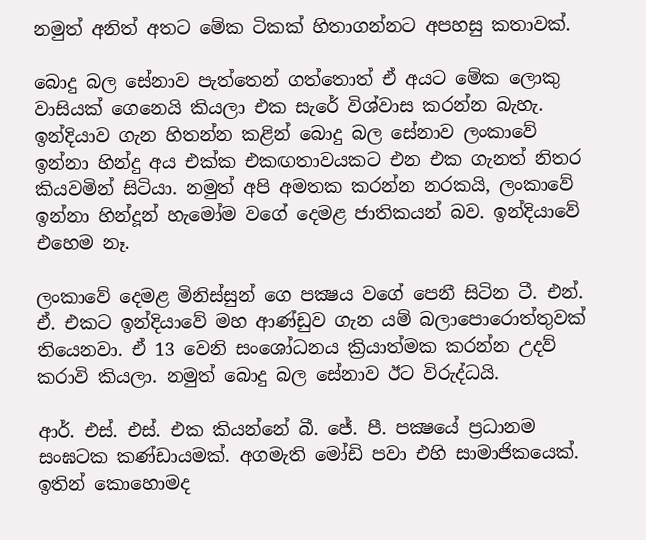නමුත් අනිත් අතට මේක ටිකක් හිතාගන්නට අපහසු කතාවක්.

බොදු බල සේනාව පැත්තෙන් ගත්තොත් ඒ අයට මේක ලොකු වාසියක් ගෙනෙයි කියලා එක සැරේ විශ්වාස කරන්න බැහැ. ඉන්දියාව ගැන හිතන්න කළින් බොදු බල සේනාව ලංකාවේ ඉන්නා හින්දු අය එක්ක එකඟතාවයකට එන එක ගැනත් නිතර කියවමින් සිටියා. නමුත් අපි අමතක කරන්න නරකයි, ලංකාවේ ඉන්නා හින්දූන් හැමෝම වගේ දෙමළ ජාතිකයන් බව. ඉන්දියාවේ එහෙම නෑ.

ලංකාවේ දෙමළ මිනිස්සුන් ගෙ පක්‍ෂය වගේ පෙනී සිටින ටී. එන්. ඒ. එකට ඉන්දියාවේ මහ ආණ්ඩුව ගැන යම් බලාපොරොත්තුවක් තියෙනවා. ඒ 13 වෙනි සංශෝධනය ක්‍රියාත්මක කරන්න උදව් කරාවි කියලා. නමුත් බොදු බල සේනාව ඊට විරුද්ධයි.

ආර්. එස්. එස්. එක කියන්නේ බී. ජේ. පී. පක්‍ෂයේ ප්‍රධානම සංඝටක කණ්ඩායමක්. අගමැති මෝඩි පවා එහි සාමාජිකයෙක්. ඉතින් කොහොමද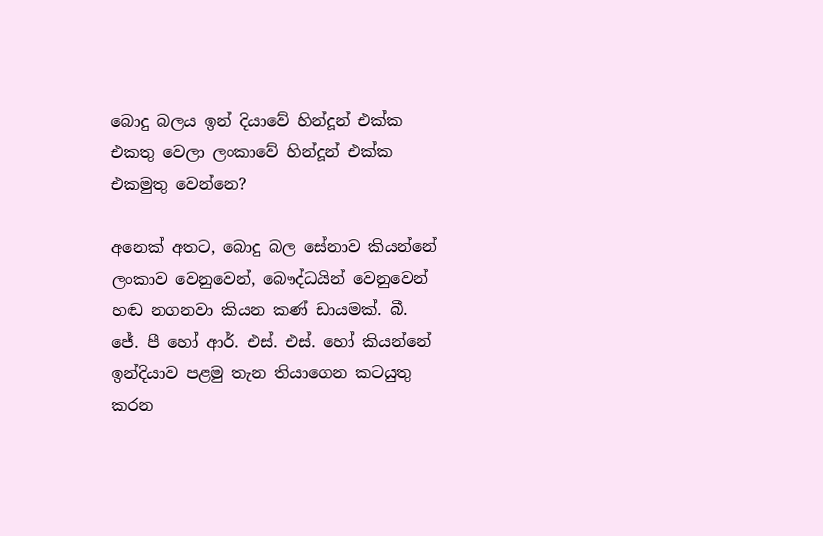බොදු බලය ඉන් දියාවේ හින්දූන් එක්ක එකතු වෙලා ලංකාවේ හින්දූන් එක්ක එකමුතු වෙන්නෙ?

අනෙක් අතට, බොදු බල සේනාව කියන්නේ ලංකාව වෙනුවෙන්, බෞද්ධයින් වෙනුවෙන් හඬ නගනවා කියන කණ් ඩායමක්. බී. ජේ. පී හෝ ආර්. එස්. එස්. හෝ කියන්නේ ඉන්දියාව පළමු තැන තියාගෙන කටයුතු කරන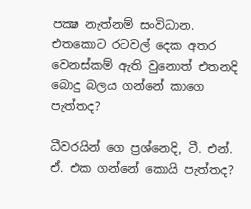පක්‍ෂ නැත්නම් සංවිධාන. එතකොට රටවල් දෙක අතර වෙනස්කම් ඇති වුනොත් එතනදි බොදු බලය ගන්නේ කාගෙ පැත්තද?

ධීවරයින් ගෙ ප්‍රශ්නෙදි, ටී. එන්. ඒ. එක ගන්නේ කොයි පැත්තද?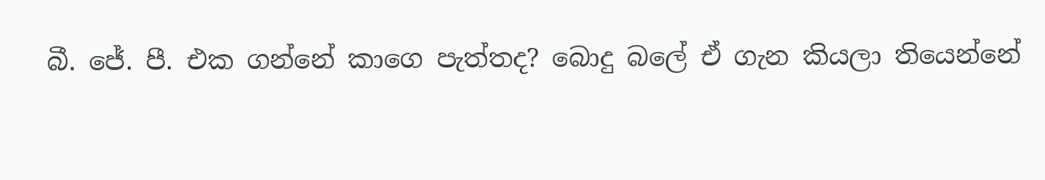බී. ජේ. පී. එක ගන්නේ කාගෙ පැත්තද? බොදු බලේ ඒ ගැන කියලා තියෙන්නේ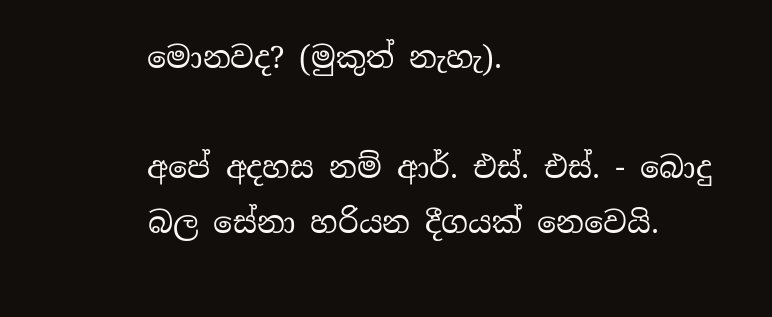මොනවද? (මුකුත් නැහැ).

අපේ අදහස නම් ආර්. එස්. එස්. - බොදු බල සේනා හරියන දීගයක් නෙවෙයි.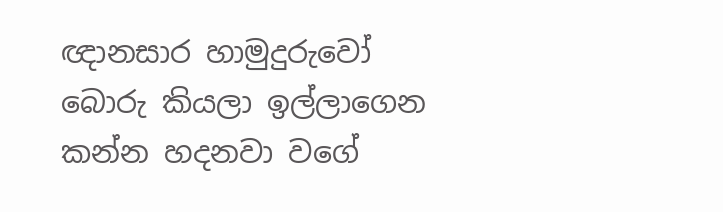ඥානසාර හාමුදුරුවෝ බොරු කියලා ඉල්ලාගෙන කන්න හදනවා වගේ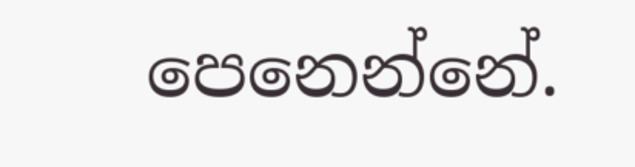පෙනෙන්නේ.